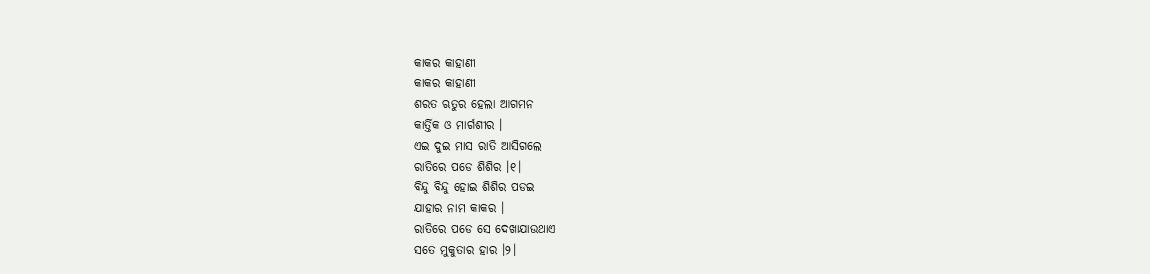କାକର କାହାଣୀ
କାକର କାହାଣୀ
ଶରତ ଋତୁର ହେଲା ଆଗମନ
କାର୍ତ୍ତିକ ଓ ମାର୍ଗଶୀର ।
ଏଇ ଦୁଇ ମାସ ରାତି ଆସିଗଲେ
ରାତିରେ ପଡେ ଶିଶିର ।୧।
ବିନ୍ଦୁ ବିନ୍ଦୁ ହୋଇ ଶିଶିର ପଡଇ
ଯାହାର ନାମ କାକର ।
ରାତିରେ ପଡେ ସେ ଦେଖାଯାଉଥାଏ
ସତେ ମୁକୁତାର ହାର ।୨।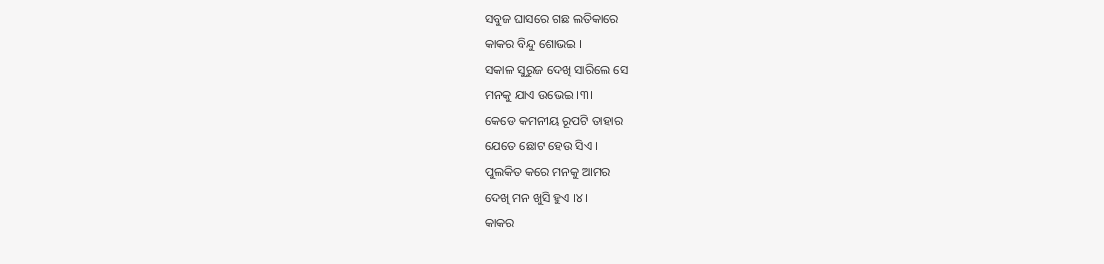ସବୁଜ ଘାସରେ ଗଛ ଲତିକାରେ
କାକର ବିନ୍ଦୁ ଶୋଭଇ ।
ସକାଳ ସୁରୁଜ ଦେଖି ସାରିଲେ ସେ
ମନକୁ ଯାଏ ଉଭେଇ ।୩।
କେଡେ କମନୀୟ ରୂପଟି ତାହାର
ଯେତେ ଛୋଟ ହେଉ ସିଏ ।
ପୁଲକିତ କରେ ମନକୁ ଆମର
ଦେଖି ମନ ଖୁସି ହୁଏ ।୪।
କାକର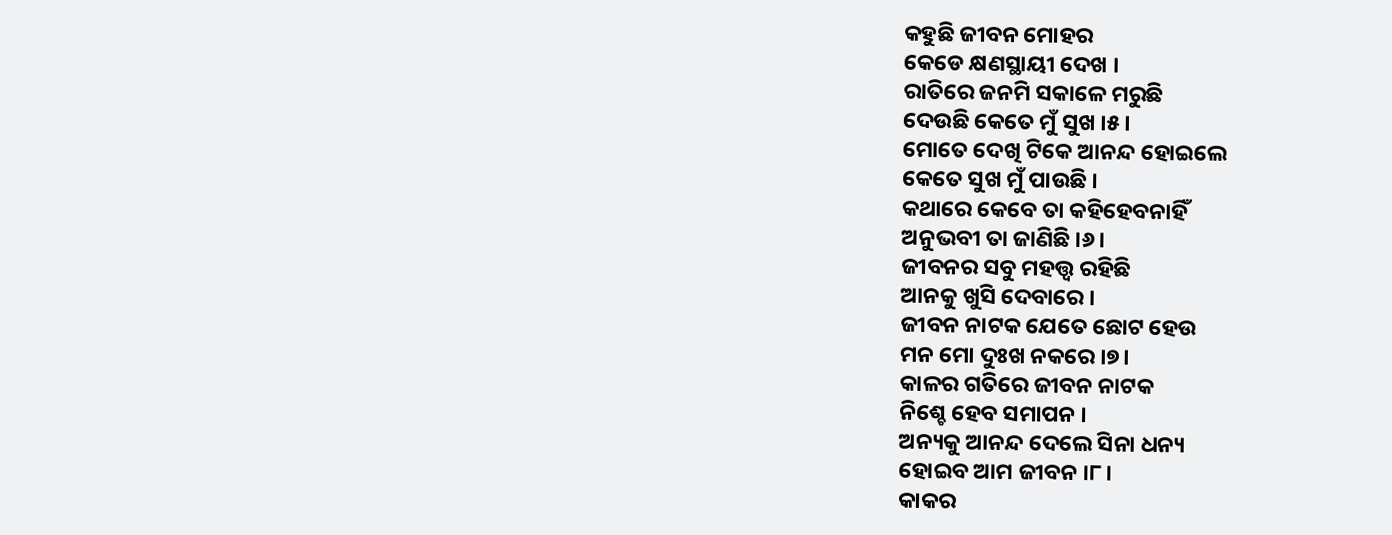କହୁଛି ଜୀବନ ମୋହର
କେଡେ କ୍ଷଣସ୍ଥାୟୀ ଦେଖ ।
ରାତିରେ ଜନମି ସକାଳେ ମରୁଛି
ଦେଉଛି କେତେ ମୁଁ ସୁଖ ।୫।
ମୋତେ ଦେଖି ଟିକେ ଆନନ୍ଦ ହୋଇଲେ
କେତେ ସୁଖ ମୁଁ ପାଉଛି ।
କଥାରେ କେବେ ତା କହିହେବନାହିଁ
ଅନୁଭବୀ ତା ଜାଣିଛି ।୬।
ଜୀବନର ସବୁ ମହତ୍ତ୍ବ ରହିଛି
ଆନକୁ ଖୁସି ଦେବାରେ ।
ଜୀବନ ନାଟକ ଯେତେ ଛୋଟ ହେଉ
ମନ ମୋ ଦୁଃଖ ନକରେ ।୭।
କାଳର ଗତିରେ ଜୀବନ ନାଟକ
ନିଶ୍ଚେ ହେବ ସମାପନ ।
ଅନ୍ୟକୁ ଆନନ୍ଦ ଦେଲେ ସିନା ଧନ୍ୟ
ହୋଇବ ଆମ ଜୀବନ ।୮।
କାକର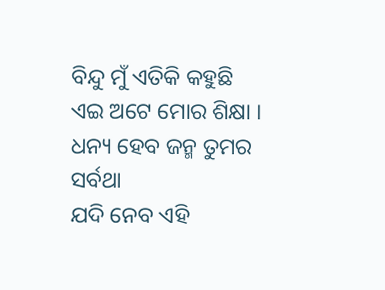ବିନ୍ଦୁ ମୁଁ ଏତିକି କହୁଛି
ଏଇ ଅଟେ ମୋର ଶିକ୍ଷା ।
ଧନ୍ୟ ହେବ ଜନ୍ମ ତୁମର ସର୍ବଥା
ଯଦି ନେବ ଏହି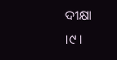ଦୀକ୍ଷା ।୯।